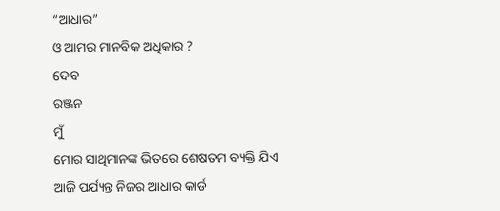“ଆଧାର”
ଓ ଆମର ମାନବିକ ଅଧିକାର ?
ଦେବ
ରଞ୍ଜନ
ମୁଁ
ମୋର ସାଥିମାନଙ୍କ ଭିତରେ ଶେଷତମ ବ୍ୟକ୍ତି ଯିଏ ଆଜି ପର୍ଯ୍ୟନ୍ତ ନିଜର ଆଧାର କାର୍ଡ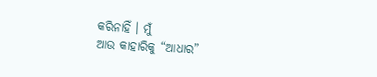କରିନାହିଁ । ମୁଁ
ଆଉ କାହାରିକୁ “ଆଧାର”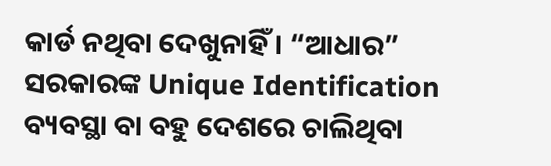କାର୍ଡ ନଥିବା ଦେଖୁନାହିଁ । “ଆଧାର”
ସରକାରଙ୍କ Unique Identification ବ୍ୟବସ୍ଥା ବା ବହୁ ଦେଶରେ ଚାଲିଥିବା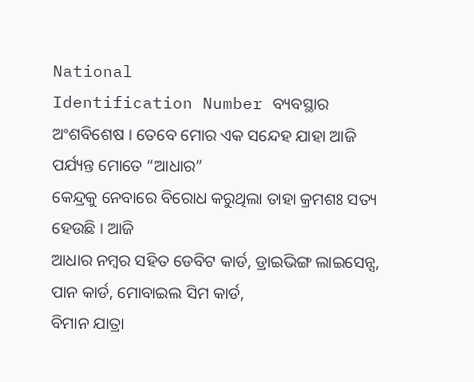National
Identification Number ବ୍ୟବସ୍ଥାର ଅଂଶବିଶେଷ । ତେବେ ମୋର ଏକ ସନ୍ଦେହ ଯାହା ଆଜି ପର୍ଯ୍ୟନ୍ତ ମୋତେ “ଆଧାର”
କେନ୍ଦ୍ରକୁ ନେବାରେ ବିରୋଧ କରୁଥିଲା ତାହା କ୍ରମଶଃ ସତ୍ୟ ହେଉଛି । ଆଜି
ଆଧାର ନମ୍ବର ସହିତ ଡେବିଟ କାର୍ଡ, ଡ୍ରାଇଭିଙ୍ଗ ଲାଇସେନ୍ସ, ପାନ କାର୍ଡ, ମୋବାଇଲ ସିମ କାର୍ଡ,
ବିମାନ ଯାତ୍ରା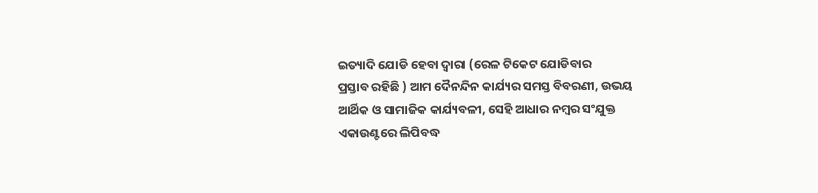ଇତ୍ୟାଦି ଯୋଡି ହେବା ଦ୍ଵାରା (ରେଳ ଟିକେଟ ଯୋଡିବାର
ପ୍ରସ୍ତାବ ରହିଛି ) ଆମ ଦୈନନ୍ଦିନ କାର୍ଯ୍ୟର ସମସ୍ତ ବିବରଣୀ, ଉଭୟ
ଆର୍ଥିକ ଓ ସାମାଜିକ କାର୍ଯ୍ୟବଳୀ, ସେହି ଆଧାର ନମ୍ବର ସଂଯୁକ୍ତ
ଏକାଉଣ୍ଟରେ ଲିପିବଦ୍ଧ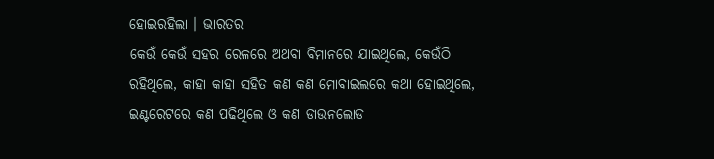ହୋଇରହିଲା । ଭାରତର
କେଉଁ କେଉଁ ସହର ରେଳରେ ଅଥବା ବିମାନରେ ଯାଇଥିଲେ, କେଉଁଠି
ରହିଥିଲେ, କାହା କାହା ସହିତ କଣ କଣ ମୋବାଇଲରେ କଥା ହୋଇଥିଲେ, ଇଣ୍ଟରେଟରେ କଣ ପଢିଥିଲେ ଓ କଣ ଡାଉନଲୋଡ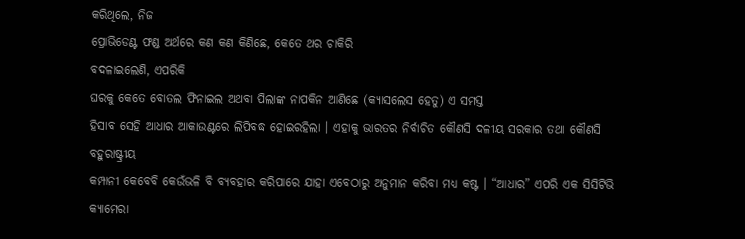କରିଥିଲେ, ନିଜ
ପ୍ରୋଭିଡେଣ୍ଟ ଫଣ୍ଡ ଅର୍ଥରେ କଣ କଣ କିଣିଛେ, କେତେ ଥର ଚାକିରି
ବଦଳାଇଲେଣି, ଏପରିକି
ଘରକୁ କେତେ ବୋତଲ ଫିନାଇଲ ଅଥବା ପିଲାଙ୍କ ନାପକିନ ଆଣିଛେ (କ୍ୟାସଲେସ ହେତୁ) ଏ ସମସ୍ତ
ହିସାବ ସେହି ଆଧାର ଆକାଉଣ୍ଟରେ ଲିପିବଦ୍ଧ ହୋଇରହିଲା । ଏହାକୁ ଭାରତର ନିର୍ବାଚିତ କୌଣସି ଦଳୀୟ ସରକାର ତଥା କୌଣସି ବହୁରାଷ୍ଟ୍ରୀୟ
କମ୍ପାନୀ କେବେବି କେଉଁଭଳି ବି ବ୍ୟବହାର କରିପାରେ ଯାହା ଏବେଠାରୁ ଅନୁମାନ କରିବା ମଧ୍ୟ କଷ୍ଟ । “ଆଧାର” ଏପରି ଏକ ସିସିଟିଭି କ୍ୟାମେରା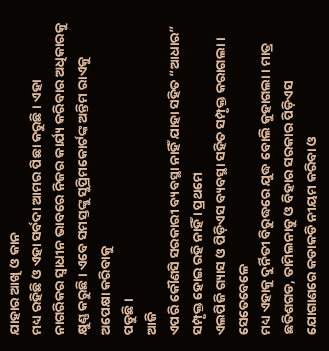ଯାହାର ଆଖି ଓ କାନ
ମଧ୍ୟ ରହିଛି ଓ ଏହା ସର୍ବଦା ଆମର ପିଛା କରୁଛି । ଏହା
ନାଗରିକର ସ୍ଵାଧୀନ ଭାବରେ ନିଜର କାର୍ଯ୍ୟ କରିବାର ଅଧିକାରକୁ କ୍ଷୁଣ୍ଣ କରୁଛି । ଏବେ ସମସ୍ତଙ୍କୁ ସୁପ୍ରିମକୋର୍ଟଙ୍କ ଅନ୍ତିମ ରାଏକୁ ଅପେକ୍ଷା କରିବାକୁ
ପଡୁଛି ।
ଆଜି
ଏପରି କୌଣସି ସରକାରୀ ବ୍ୟବସ୍ଥା ନାହିଁ ଯାହା ସହିତ “ଆଧାର”
ସମ୍ପୃକ୍ତ ହୋଇ ରହି ନାହିଁ । ପ୍ରଥମେ
ଏଲପିଜି ଗ୍ୟାସ ଓ ପିଡ଼ିଏସ ବ୍ୟବସ୍ଥା ସହିତ ସମ୍ପୃକ୍ତ କରାଗଲା । ସେତେବେଳେ
ମଧ୍ୟ ଏହାକୁ ଦୁର୍ନିତୀ ବିରୁଦ୍ଧରେ ଯୁଦ୍ଧ ବୋଲି କୁହାଗଲା । ମାତ୍ର
ଛତିଶଗଡ, ତାମିଲନାଡୁ ଓ ବିହାର ସରକାର ପିଡ଼ିଏସ ଯୋଗାଣରେ କଡାକଡି ନୀୟମ କରିବା ଓ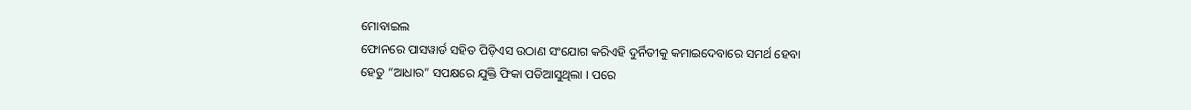ମୋବାଇଲ
ଫୋନରେ ପାସୱାର୍ଡ ସହିତ ପିଡ଼ିଏସ ଉଠାଣ ସଂଯୋଗ କରିଏହି ଦୁର୍ନିତୀକୁ କମାଇଦେବାରେ ସମର୍ଥ ହେବା
ହେତୁ “ଆଧାର” ସପକ୍ଷରେ ଯୁକ୍ତି ଫିକା ପଡିଆସୁଥିଲା । ପରେ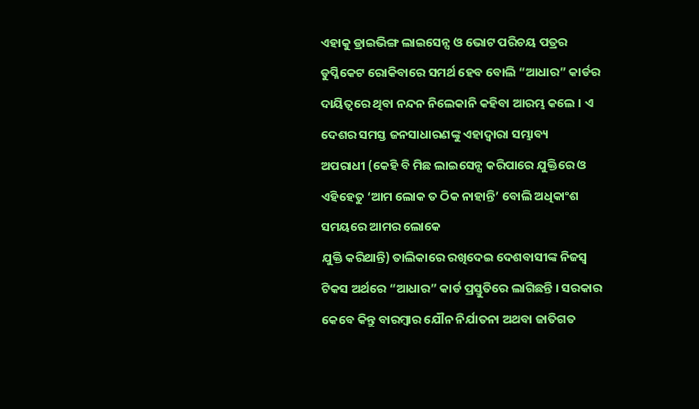ଏହାକୁ ଡ୍ରାଇଭିଙ୍ଗ ଲାଇସେନ୍ସ ଓ ଭୋଟ ପରିଚୟ ପତ୍ରର ଡୁପ୍ଳିକେଟ ରୋକିବାରେ ସମର୍ଥ ହେବ ବୋଲି “ଆଧାର” କାର୍ଡର ଦାୟିତ୍ଵରେ ଥିବା ନନ୍ଦନ ନିଲେକାନି କହିବା ଆରମ୍ଭ କଲେ । ଏ
ଦେଶର ସମସ୍ତ ଜନସାଧାରଣଙ୍କୁ ଏହାଦ୍ଵାରା ସମ୍ଭାବ୍ୟ
ଅପରାଧୀ (କେହି ବି ମିଛ ଲାଇସେନ୍ସ କରିପାରେ ଯୁକ୍ତିରେ ଓ ଏହିହେତୁ ‘ଆମ ଲୋକ ତ ଠିକ ନାହାନ୍ତି’ ବୋଲି ଅଧିକାଂଶ ସମୟରେ ଆମର ଲୋକେ
ଯୁକ୍ତି କରିଥାନ୍ତି) ତାଲିକାରେ ରଖିଦେଇ ଦେଶବାସୀଙ୍କ ନିଜସ୍ଵ ଟିକସ ଅର୍ଥରେ “ଆଧାର” କାର୍ଡ ପ୍ରସ୍ତୁତିରେ ଲାଗିଛନ୍ତି । ସରକାର
କେବେ କିନ୍ତୁ ବାରମ୍ବାର ଯୌନ ନିର୍ଯାତନା ଅଥବା ଜାତିଗତ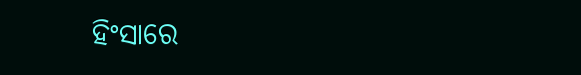ହିଂସାରେ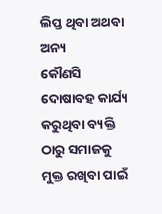ଲିପ୍ତ ଥିବା ଅଥବା ଅନ୍ୟ
କୌଣସି ଦୋଷାବହ କାର୍ଯ୍ୟ କରୁଥିବା ବ୍ୟକ୍ତି ଠାରୁ ସମାଜକୁ ମୁକ୍ତ ରଖିବା ପାଇଁ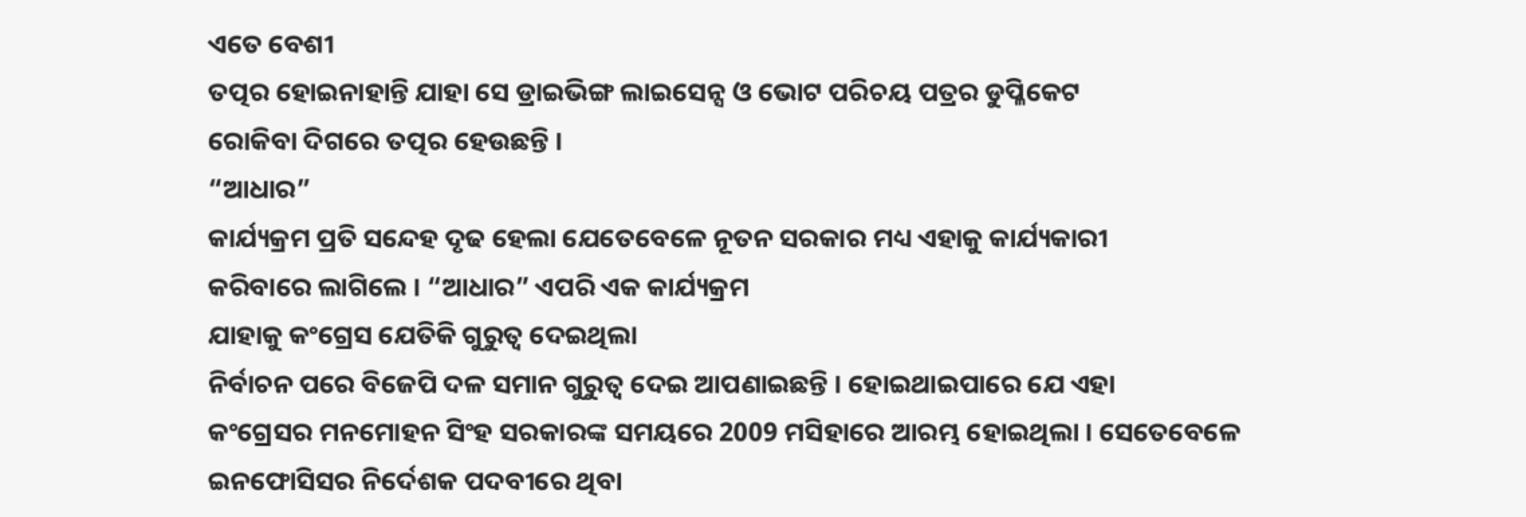ଏତେ ବେଶୀ
ତତ୍ପର ହୋଇନାହାନ୍ତି ଯାହା ସେ ଡ୍ରାଇଭିଙ୍ଗ ଲାଇସେନ୍ସ ଓ ଭୋଟ ପରିଚୟ ପତ୍ରର ଡୁପ୍ଳିକେଟ
ରୋକିବା ଦିଗରେ ତତ୍ପର ହେଉଛନ୍ତି ।
“ଆଧାର”
କାର୍ଯ୍ୟକ୍ରମ ପ୍ରତି ସନ୍ଦେହ ଦୃଢ ହେଲା ଯେତେବେଳେ ନୂତନ ସରକାର ମଧ୍ୟ ଏହାକୁ କାର୍ଯ୍ୟକାରୀ
କରିବାରେ ଲାଗିଲେ । “ଆଧାର” ଏପରି ଏକ କାର୍ଯ୍ୟକ୍ରମ
ଯାହାକୁ କଂଗ୍ରେସ ଯେତିକି ଗୁରୁତ୍ଵ ଦେଇଥିଲା
ନିର୍ବାଚନ ପରେ ବିଜେପି ଦଳ ସମାନ ଗୁରୁତ୍ଵ ଦେଇ ଆପଣାଇଛନ୍ତି । ହୋଇଥାଇପାରେ ଯେ ଏହା
କଂଗ୍ରେସର ମନମୋହନ ସିଂହ ସରକାରଙ୍କ ସମୟରେ 2009 ମସିହାରେ ଆରମ୍ଭ ହୋଇଥିଲା । ସେତେବେଳେ
ଇନଫୋସିସର ନିର୍ଦେଶକ ପଦବୀରେ ଥିବା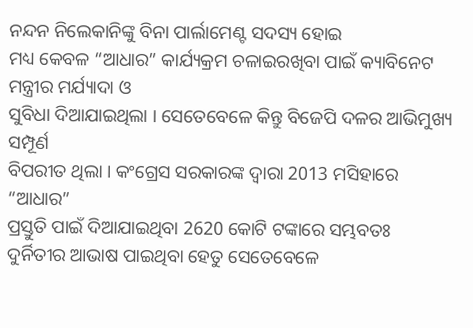ନନ୍ଦନ ନିଲେକାନିଙ୍କୁ ବିନା ପାର୍ଲାମେଣ୍ଟ ସଦସ୍ୟ ହୋଇ
ମଧ୍ୟ କେବଳ “ଆଧାର” କାର୍ଯ୍ୟକ୍ରମ ଚଳାଇରଖିବା ପାଇଁ କ୍ୟାବିନେଟ ମନ୍ତ୍ରୀର ମର୍ଯ୍ୟାଦା ଓ
ସୁବିଧା ଦିଆଯାଇଥିଲା । ସେତେବେଳେ କିନ୍ତୁ ବିଜେପି ଦଳର ଆଭିମୁଖ୍ୟ ସମ୍ପୂର୍ଣ
ବିପରୀତ ଥିଲା । କଂଗ୍ରେସ ସରକାରଙ୍କ ଦ୍ଵାରା 2013 ମସିହାରେ “ଆଧାର”
ପ୍ରସ୍ତୁତି ପାଇଁ ଦିଆଯାଇଥିବା 2620 କୋଟି ଟଙ୍କାରେ ସମ୍ଭବତଃ
ଦୁର୍ନିତୀର ଆଭାଷ ପାଇଥିବା ହେତୁ ସେତେବେଳେ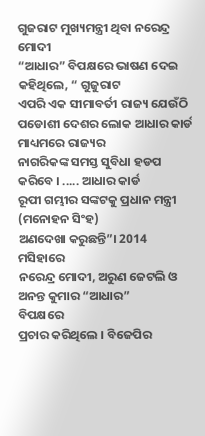ଗୁଜରାଟ ମୁଖ୍ୟମନ୍ତ୍ରୀ ଥିବା ନରେନ୍ଦ୍ର ମୋଦୀ
“ଆଧାର” ବିପକ୍ଷରେ ଭାଷଣ ଦେଇ କହିଥିଲେ, “ ଗୁଜୁରାଟ
ଏପରି ଏକ ସୀମାବର୍ତୀ ରାଜ୍ୟ ଯେଉଁଠି ପଡୋଶୀ ଦେଶର ଲୋକ ଆଧାର କାର୍ଡ ମାଧ୍ୟମରେ ରାଜ୍ୟର
ନାଗରିକଙ୍କ ସମସ୍ତ ସୁବିଧା ହଡପ କରିବେ । ..... ଆଧାର କାର୍ଡ
ରୂପୀ ଗମ୍ଭୀର ସଙ୍କଟକୁ ପ୍ରଧାନ ମନ୍ତ୍ରୀ (ମନୋହନ ସିଂହ)
ଅଣଦେଖା କରୁଛନ୍ତି”। 2014 ମସିହାରେ
ନରେନ୍ଦ୍ର ମୋଦୀ, ଅରୁଣ ଜେଟଲି ଓ ଅନନ୍ତ କୁମାର “ଆଧାର”
ବିପକ୍ଷରେ
ପ୍ରଚାର କରିଥିଲେ । ବିଜେପିର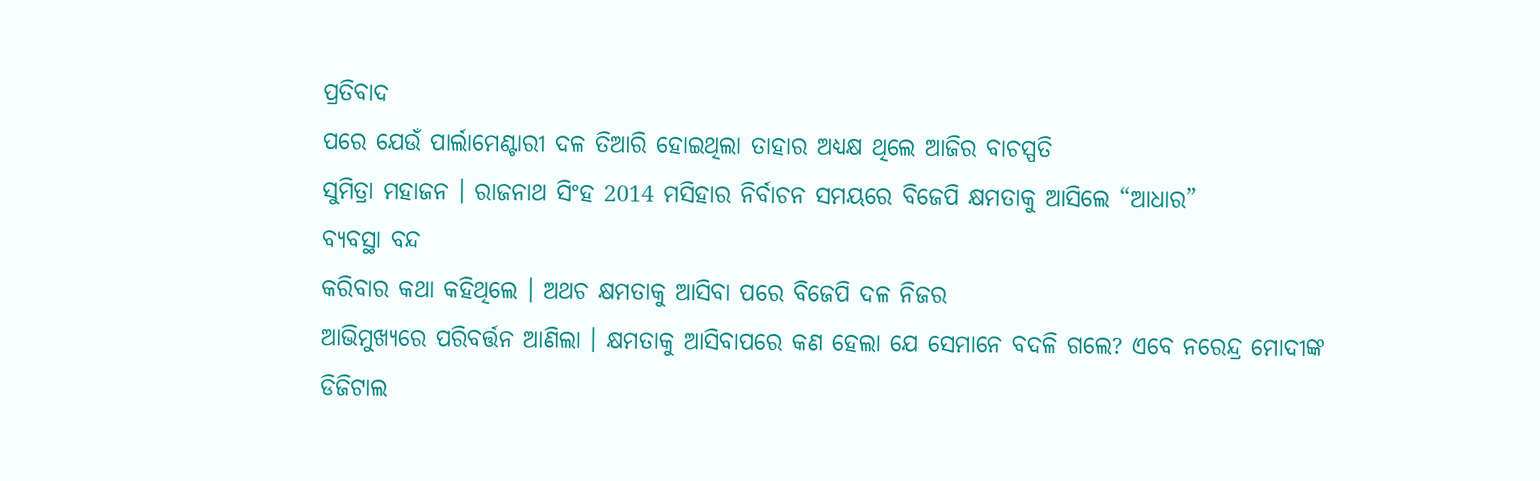ପ୍ରତିବାଦ
ପରେ ଯେଉଁ ପାର୍ଲାମେଣ୍ଟାରୀ ଦଳ ତିଆରି ହୋଇଥିଲା ତାହାର ଅଧ୍ୟକ୍ଷ ଥିଲେ ଆଜିର ବାଚସ୍ପତି
ସୁମିତ୍ରା ମହାଜନ । ରାଜନାଥ ସିଂହ 2014 ମସିହାର ନିର୍ବାଚନ ସମୟରେ ବିଜେପି କ୍ଷମତାକୁ ଆସିଲେ “ଆଧାର”
ବ୍ୟବସ୍ଥା ବନ୍ଦ
କରିବାର କଥା କହିଥିଲେ । ଅଥଚ କ୍ଷମତାକୁ ଆସିବା ପରେ ବିଜେପି ଦଳ ନିଜର
ଆଭିମୁଖ୍ୟରେ ପରିବର୍ତ୍ତନ ଆଣିଲା । କ୍ଷମତାକୁ ଆସିବାପରେ କଣ ହେଲା ଯେ ସେମାନେ ବଦଳି ଗଲେ? ଏବେ ନରେନ୍ଦ୍ର ମୋଦୀଙ୍କ
ଡିଜିଟାଲ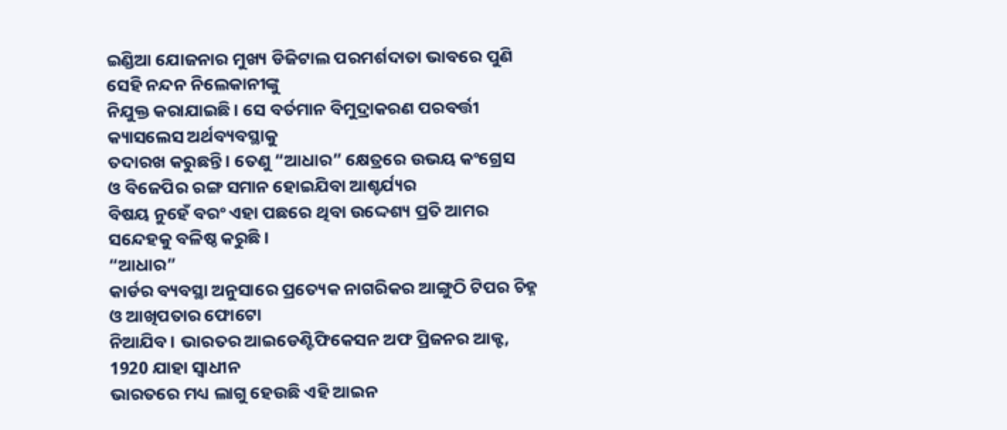ଇଣ୍ଡିଆ ଯୋଜନାର ମୁଖ୍ୟ ଡିଜିଟାଲ ପରମର୍ଶଦାତା ଭାବରେ ପୁଣି ସେହି ନନ୍ଦନ ନିଲେକାନୀଙ୍କୁ
ନିଯୁକ୍ତ କରାଯାଇଛି । ସେ ବର୍ତମାନ ବିମୁଦ୍ରାକରଣ ପରବର୍ତ୍ତୀ କ୍ୟାସଲେସ ଅର୍ଥବ୍ୟବସ୍ଥାକୁ
ତଦାରଖ କରୁଛନ୍ତି । ତେଣୁ “ଆଧାର” କ୍ଷେତ୍ରରେ ଉଭୟ କଂଗ୍ରେସ
ଓ ବିଜେପିର ରଙ୍ଗ ସମାନ ହୋଇଯିବା ଆଶ୍ଚର୍ଯ୍ୟର
ବିଷୟ ନୁହେଁ ବରଂ ଏହା ପଛରେ ଥିବା ଉଦ୍ଦେଶ୍ୟ ପ୍ରତି ଆମର ସନ୍ଦେହକୁ ବଳିଷ୍ଠ କରୁଛି ।
“ଆଧାର”
କାର୍ଡର ବ୍ୟବସ୍ଥା ଅନୁସାରେ ପ୍ରତ୍ୟେକ ନାଗରିକର ଆଙ୍ଗୁଠି ଟିପର ଚିହ୍ନ ଓ ଆଖିପତାର ଫୋଟୋ
ନିଆଯିବ । ଭାରତର ଆଇଡେଣ୍ଟିଫିକେସନ ଅଫ ପ୍ରିଜନର ଆକ୍ଟ, 1920 ଯାହା ସ୍ଵାଧୀନ
ଭାରତରେ ମଧ୍ୟ ଲାଗୁ ହେଉଛି ଏହି ଆଇନ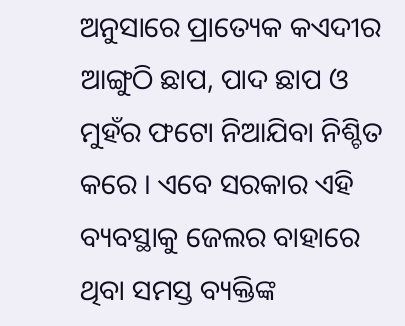ଅନୁସାରେ ପ୍ରାତ୍ୟେକ କଏଦୀର ଆଙ୍ଗୁଠି ଛାପ, ପାଦ ଛାପ ଓ ମୁହଁର ଫଟୋ ନିଆଯିବା ନିଶ୍ଚିତ କରେ । ଏବେ ସରକାର ଏହି ବ୍ୟବସ୍ଥାକୁ ଜେଲର ବାହାରେ
ଥିବା ସମସ୍ତ ବ୍ୟକ୍ତିଙ୍କ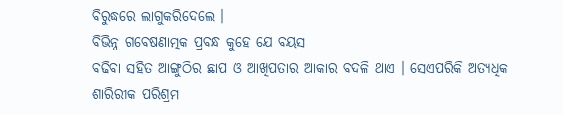ବିରୁଦ୍ଧରେ ଲାଗୁକରିଦେଲେ ।
ବିଭିନ୍ନ ଗବେଷଣାତ୍ମକ ପ୍ରବନ୍ଧ କୁହେ ଯେ ବୟସ
ବଢିବା ସହିତ ଆଙ୍ଗୁଠିର ଛାପ ଓ ଆଖିପତାର ଆକାର ବଦଳି ଥାଏ । ସେଏପରିକି ଅତ୍ୟଧିକ ଶାରିରୀକ ପରିଶ୍ରମ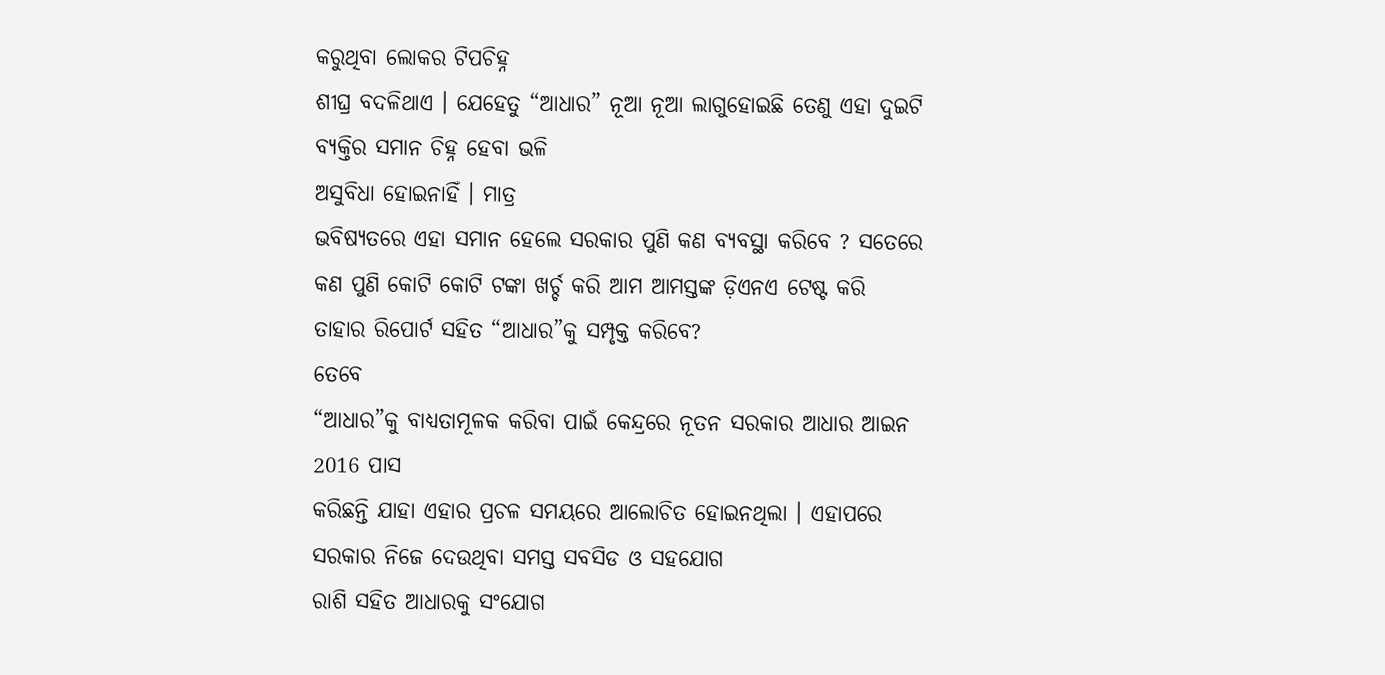କରୁଥିବା ଲୋକର ଟିପଚିହ୍ନ
ଶୀଘ୍ର ବଦଳିଥାଏ । ଯେହେତୁ “ଆଧାର” ନୂଆ ନୂଆ ଲାଗୁହୋଇଛି ତେଣୁ ଏହା ଦୁଇଟି ବ୍ୟକ୍ତିର ସମାନ ଚିହ୍ନ ହେବା ଭଳି
ଅସୁବିଧା ହୋଇନାହିଁ । ମାତ୍ର
ଭବିଷ୍ୟତରେ ଏହା ସମାନ ହେଲେ ସରକାର ପୁଣି କଣ ବ୍ୟବସ୍ଥା କରିବେ ? ସତେରେ କଣ ପୁଣି କୋଟି କୋଟି ଟଙ୍କା ଖର୍ଚ୍ଚ କରି ଆମ ଆମସ୍ତଙ୍କ ଡ଼ିଏନଏ ଟେଷ୍ଟ କରି
ତାହାର ରିପୋର୍ଟ ସହିତ “ଆଧାର”କୁ ସମ୍ପୃକ୍ତ କରିବେ?
ତେବେ
“ଆଧାର”କୁ ବାଧ୍ୟତାମୂଳକ କରିବା ପାଇଁ କେନ୍ଦ୍ରରେ ନୂତନ ସରକାର ଆଧାର ଆଇନ 2016 ପାସ
କରିଛନ୍ତି ଯାହା ଏହାର ପ୍ରଚଳ ସମୟରେ ଆଲୋଚିତ ହୋଇନଥିଲା । ଏହାପରେ ସରକାର ନିଜେ ଦେଉଥିବା ସମସ୍ତ ସବସିଡ ଓ ସହଯୋଗ
ରାଶି ସହିତ ଆଧାରକୁ ସଂଯୋଗ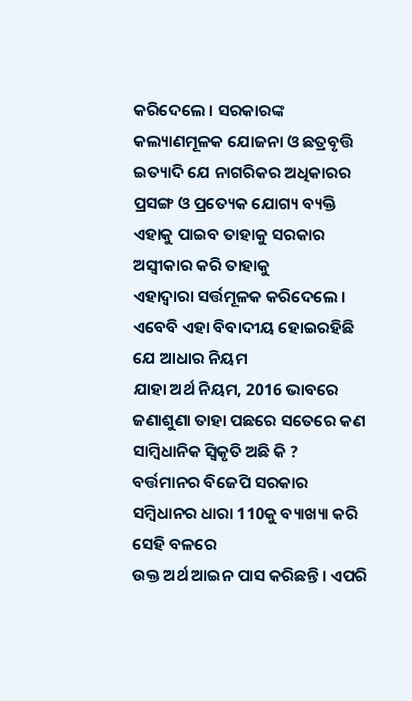କରିଦେଲେ । ସରକାରଙ୍କ କଲ୍ୟାଣମୂଳକ ଯୋଜନା ଓ ଛତ୍ରବୃତ୍ତି ଇତ୍ୟାଦି ଯେ ନାଗରିକର ଅଧିକାରର
ପ୍ରସଙ୍ଗ ଓ ପ୍ରତ୍ୟେକ ଯୋଗ୍ୟ ବ୍ୟକ୍ତି ଏହାକୁ ପାଇବ ତାହାକୁ ସରକାର ଅସ୍ଵୀକାର କରି ତାହାକୁ
ଏହାଦ୍ଵାରା ସର୍ତ୍ତମୂଳକ କରିଦେଲେ । ଏବେବି ଏହା ବିବାଦୀୟ ହୋଇରହିଛି ଯେ ଆଧାର ନିୟମ
ଯାହା ଅର୍ଥ ନିୟମ, 2016 ଭାବରେ ଜଣାଶୁଣା ତାହା ପଛରେ ସତେରେ କଣ ସାମ୍ବିଧାନିକ ସ୍ଵିକୃତି ଅଛି କି ? ବର୍ତ୍ତମାନର ବିଜେପି ସରକାର ସମ୍ବିଧାନର ଧାରା 110କୁ ବ୍ୟାଖ୍ୟା କରି ସେହି ବଳରେ
ଉକ୍ତ ଅର୍ଥ ଆଇନ ପାସ କରିଛନ୍ତି । ଏପରି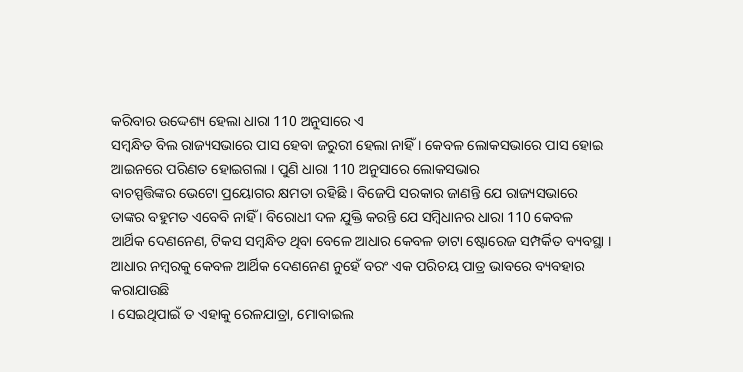କରିବାର ଉଦ୍ଦେଶ୍ୟ ହେଲା ଧାରା 110 ଅନୁସାରେ ଏ
ସମ୍ବନ୍ଧିତ ବିଲ ରାଜ୍ୟସଭାରେ ପାସ ହେବା ଜରୁରୀ ହେଲା ନାହିଁ । କେବଳ ଲୋକସଭାରେ ପାସ ହୋଇ
ଆଇନରେ ପରିଣତ ହୋଇଗଲା । ପୁଣି ଧାରା 110 ଅନୁସାରେ ଲୋକସଭାର
ବାଚସ୍ପତ୍ତିଙ୍କର ଭେଟୋ ପ୍ରୟୋଗର କ୍ଷମତା ରହିଛି । ବିଜେପି ସରକାର ଜାଣନ୍ତି ଯେ ରାଜ୍ୟସଭାରେ
ତାଙ୍କର ବହୁମତ ଏବେବି ନାହିଁ । ବିରୋଧୀ ଦଳ ଯୁକ୍ତି କରନ୍ତି ଯେ ସମ୍ବିଧାନର ଧାରା 110 କେବଳ
ଆର୍ଥିକ ଦେଣନେଣ, ଟିକସ ସମ୍ବନ୍ଧିତ ଥିବା ବେଳେ ଆଧାର କେବଳ ଡାଟା ଷ୍ଟୋରେଜ ସମ୍ପର୍କିତ ବ୍ୟବସ୍ଥା ।
ଆଧାର ନମ୍ବରକୁ କେବଳ ଆର୍ଥିକ ଦେଣନେଣ ନୁହେଁ ବରଂ ଏକ ପରିଚୟ ପାତ୍ର ଭାବରେ ବ୍ୟବହାର କରାଯାଉଛି
। ସେଇଥିପାଇଁ ତ ଏହାକୁ ରେଳଯାତ୍ରା, ମୋବାଇଲ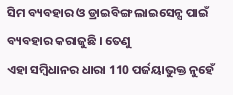ସିମ ବ୍ୟବହାର ଓ ଡ୍ରାଇବିଙ୍ଗ ଲାଇସେନ୍ସ ପାଇଁ ବ୍ୟବହାର କରାଜୁଛି । ତେଣୁ
ଏହା ସମ୍ବିଧାନର ଧାରା 110 ପର୍ଜୟାଭୁକ୍ତ ନୁହେଁ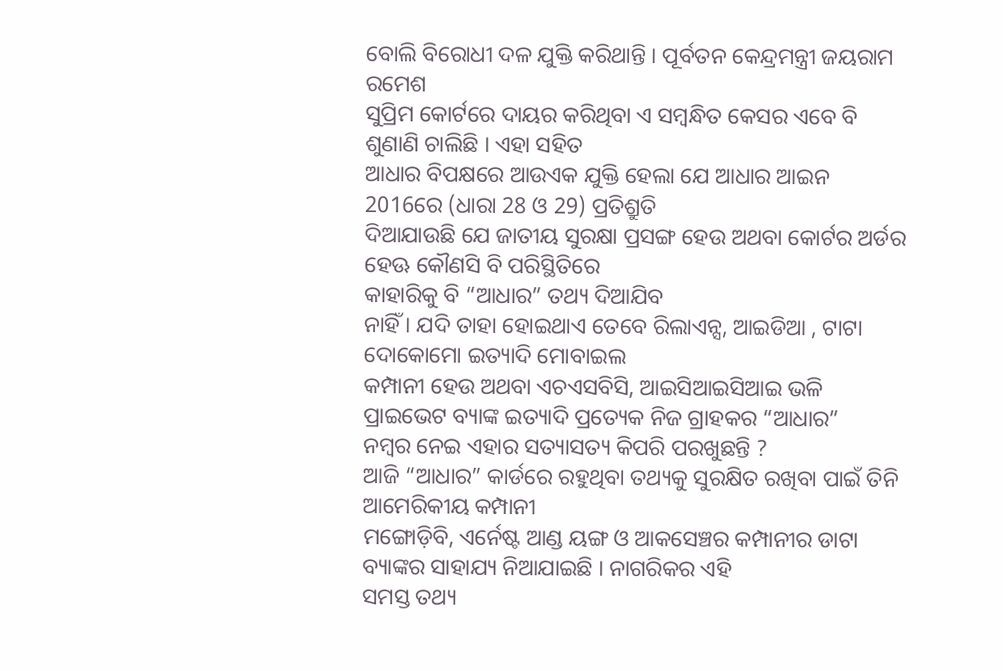ବୋଲି ବିରୋଧୀ ଦଳ ଯୁକ୍ତି କରିଥାନ୍ତି । ପୂର୍ବତନ କେନ୍ଦ୍ରମନ୍ତ୍ରୀ ଜୟରାମ ରମେଶ
ସୁପ୍ରିମ କୋର୍ଟରେ ଦାୟର କରିଥିବା ଏ ସମ୍ବନ୍ଧିତ କେସର ଏବେ ବି ଶୁଣାଣି ଚାଲିଛି । ଏହା ସହିତ
ଆଧାର ବିପକ୍ଷରେ ଆଉଏକ ଯୁକ୍ତି ହେଲା ଯେ ଆଧାର ଆଇନ 2016ରେ (ଧାରା 28 ଓ 29) ପ୍ରତିଶ୍ରୁତି
ଦିଆଯାଉଛି ଯେ ଜାତୀୟ ସୁରକ୍ଷା ପ୍ରସଙ୍ଗ ହେଉ ଅଥବା କୋର୍ଟର ଅର୍ଡର ହେଊ କୌଣସି ବି ପରିସ୍ଥିତିରେ
କାହାରିକୁ ବି “ଆଧାର” ତଥ୍ୟ ଦିଆଯିବ
ନାହିଁ । ଯଦି ତାହା ହୋଇଥାଏ ତେବେ ରିଲାଏନ୍ସ, ଆଇଡିଆ , ଟାଟା ଦୋକୋମୋ ଇତ୍ୟାଦି ମୋବାଇଲ
କମ୍ପାନୀ ହେଉ ଅଥବା ଏଚଏସବିସି, ଆଇସିଆଇସିଆଇ ଭଳି ପ୍ରାଇଭେଟ ବ୍ୟାଙ୍କ ଇତ୍ୟାଦି ପ୍ରତ୍ୟେକ ନିଜ ଗ୍ରାହକର “ଆଧାର”
ନମ୍ବର ନେଇ ଏହାର ସତ୍ୟାସତ୍ୟ କିପରି ପରଖୁଛନ୍ତି ?
ଆଜି “ଆଧାର” କାର୍ଡରେ ରହୁଥିବା ତଥ୍ୟକୁ ସୁରକ୍ଷିତ ରଖିବା ପାଇଁ ତିନି ଆମେରିକୀୟ କମ୍ପାନୀ
ମଙ୍ଗୋଡ଼ିବି, ଏର୍ନେଷ୍ଟ ଆଣ୍ଡ ୟଙ୍ଗ ଓ ଆକସେଞ୍ଚର କମ୍ପାନୀର ଡାଟା
ବ୍ୟାଙ୍କର ସାହାଯ୍ୟ ନିଆଯାଇଛି । ନାଗରିକର ଏହି
ସମସ୍ତ ତଥ୍ୟ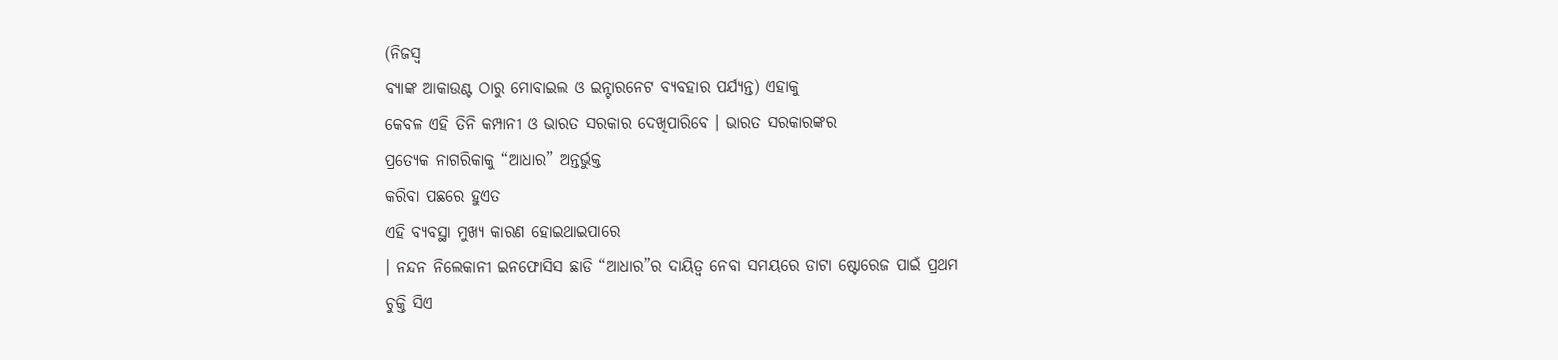(ନିଜସ୍ଵ
ବ୍ୟାଙ୍କ ଆକାଉଣ୍ଟ ଠାରୁ ମୋବାଇଲ ଓ ଇନ୍ଟାରନେଟ ବ୍ୟବହାର ପର୍ଯ୍ୟନ୍ତ) ଏହାକୁ
କେବଳ ଏହି ତିନି କମ୍ପାନୀ ଓ ଭାରତ ସରକାର ଦେଖିପାରିବେ । ଭାରତ ସରକାରଙ୍କର
ପ୍ରତ୍ୟେକ ନାଗରିକାକୁ “ଆଧାର” ଅନ୍ତର୍ଭୁକ୍ତ
କରିବା ପଛରେ ହୁଏତ
ଏହି ବ୍ୟବସ୍ଥା ମୁଖ୍ୟ କାରଣ ହୋଇଥାଇପାରେ
। ନନ୍ଦନ ନିଲେକାନୀ ଇନଫୋସିସ ଛାଡି “ଆଧାର”ର ଦାୟିତ୍ଵ ନେବା ସମୟରେ ଡାଟା ଷ୍ଟୋରେଜ ପାଇଁ ପ୍ରଥମ
ଚୁକ୍ତି ସିଏ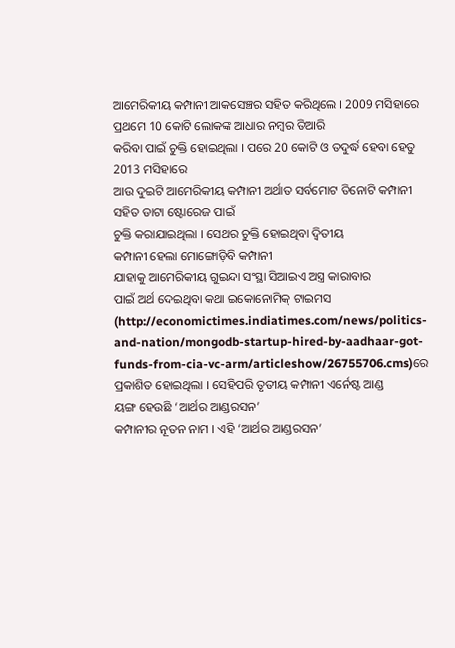ଆମେରିକୀୟ କମ୍ପାନୀ ଆକସେଞ୍ଚର ସହିତ କରିଥିଲେ । 2009 ମସିହାରେ ପ୍ରଥମେ 10 କୋଟି ଲୋକଙ୍କ ଆଧାର ନମ୍ବର ତିଆରି
କରିବା ପାଇଁ ଚୁକ୍ତି ହୋଇଥିଲା । ପରେ 20 କୋଟି ଓ ତଦୁର୍ଦ୍ଧ ହେବା ହେତୁ 2013 ମସିହାରେ
ଆଉ ଦୁଇଟି ଆମେରିକୀୟ କମ୍ପାନୀ ଅର୍ଥାତ ସର୍ବମୋଟ ତିନୋଟି କମ୍ପାନୀ ସହିତ ଡାଟା ଷ୍ଟୋରେଜ ପାଇଁ
ଚୁକ୍ତି କରାଯାଇଥିଲା । ସେଥର ଚୁକ୍ତି ହୋଇଥିବା ଦ୍ଵିତୀୟ
କମ୍ପାନୀ ହେଲା ମୋଙ୍ଗୋଡ଼ିବି କମ୍ପାନୀ
ଯାହାକୁ ଆମେରିକୀୟ ଗୁଇନ୍ଦା ସଂସ୍ଥା ସିଆଇଏ ଅସ୍ତ୍ର କାରାବାର
ପାଇଁ ଅର୍ଥ ଦେଇଥିବା କଥା ଇକୋନୋମିକ୍ ଟାଇମସ (http://economictimes.indiatimes.com/news/politics-and-nation/mongodb-startup-hired-by-aadhaar-got-funds-from-cia-vc-arm/articleshow/26755706.cms)ରେ ପ୍ରକାଶିତ ହୋଇଥିଲା । ସେହିପରି ତୃତୀୟ କମ୍ପାନୀ ଏର୍ନେଷ୍ଟ ଆଣ୍ଡ
ୟଙ୍ଗ ହେଉଛି ‘ଆର୍ଥର ଆଣ୍ଡରସନ’
କମ୍ପାନୀର ନୂତନ ନାମ । ଏହି ‘ଆର୍ଥର ଆଣ୍ଡରସନ’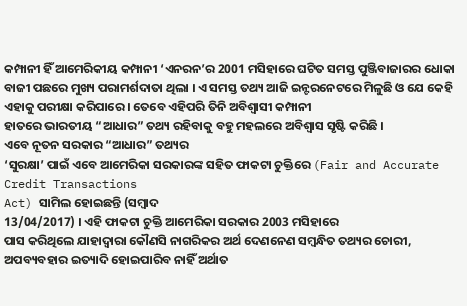କମ୍ପାନୀ ହିଁ ଆମେରିକୀୟ କମ୍ପାନୀ ‘ଏନରନ’ର 2001 ମସିହାରେ ଘଟିତ ସମସ୍ତ ପୁଞ୍ଜିବାଜାରର ଧୋକା
ବାଜୀ ପଛରେ ମୁଖ୍ୟ ପରାମର୍ଶଦାତା ଥିଲା । ଏ ସମସ୍ତ ତଥ୍ୟ ଆଜି ଇନ୍ଟରନେଟରେ ମିଳୁଛି ଓ ଯେ କେହି ଏହାକୁ ପରୀକ୍ଷା କରିପାରେ । ତେବେ ଏହିପରି ତିନି ଅବିଶ୍ଵାସୀ କମ୍ପାନୀ
ହାତରେ ଭାରତୀୟ “ଆଧାର” ତଥ୍ୟ ରହିବାକୁ ବହୁ ମହଲରେ ଅବିଶ୍ଵାସ ସୃଷ୍ଟି କରିଛି ।
ଏବେ ନୂତନ ସରକାର “ଆଧାର” ତଥ୍ୟର
‘ସୁରକ୍ଷା’ ପାଇଁ ଏବେ ଆମେରିକା ସରକାରଙ୍କ ସହିତ ଫାକଟା ଚୁକ୍ତିରେ (Fair and Accurate Credit Transactions
Act) ସାମିଲ ହୋଇଛନ୍ତି (ସମ୍ବାଦ
13/04/2017) । ଏହି ଫାକଟା ଚୁକ୍ତି ଆମେରିକା ସରକାର 2003 ମସିହାରେ
ପାସ କରିଥିଲେ ଯାହାଦ୍ୱାରା କୌଣସି ନାଗରିକର ଅର୍ଥ ଦେଣନେଣ ସମ୍ବନ୍ଧିତ ତଥ୍ୟର ଚୋରୀ, ଅପବ୍ୟବହାର ଇତ୍ୟାଦି ହୋଇପାରିବ ନାହିଁ ଅର୍ଥାତ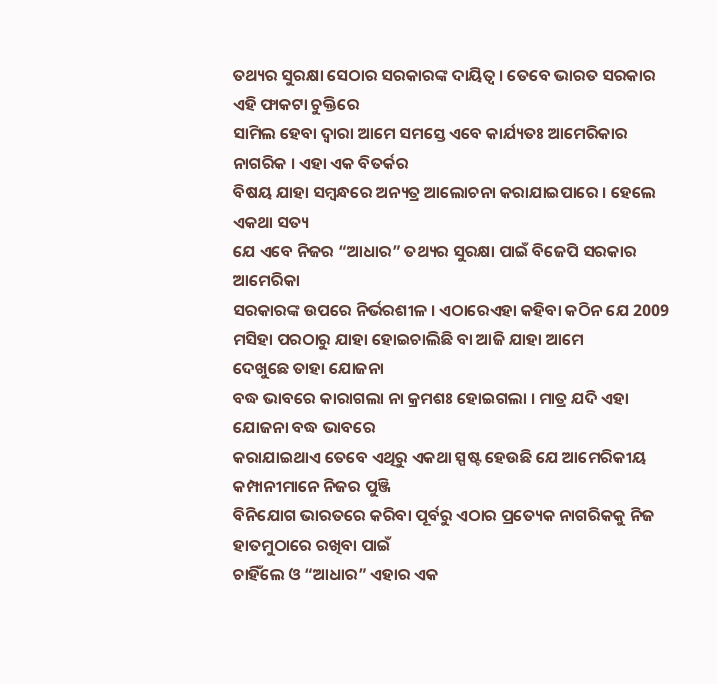ତଥ୍ୟର ସୁରକ୍ଷା ସେଠାର ସରକାରଙ୍କ ଦାୟିତ୍ଵ । ତେବେ ଭାରତ ସରକାର ଏହି ଫାକଟା ଚୁକ୍ତିରେ
ସାମିଲ ହେବା ଦ୍ଵାରା ଆମେ ସମସ୍ତେ ଏବେ କାର୍ଯ୍ୟତଃ ଆମେରିକାର ନାଗରିକ । ଏହା ଏକ ବିତର୍କର
ବିଷୟ ଯାହା ସମ୍ବନ୍ଧରେ ଅନ୍ୟତ୍ର ଆଲୋଚନା କରାଯାଇପାରେ । ହେଲେ ଏକଥା ସତ୍ୟ
ଯେ ଏବେ ନିଜର “ଆଧାର” ତଥ୍ୟର ସୁରକ୍ଷା ପାଇଁ ବିଜେପି ସରକାର ଆମେରିକା
ସରକାରଙ୍କ ଉପରେ ନିର୍ଭରଶୀଳ । ଏଠାରେଏହା କହିବା କଠିନ ଯେ 2009 ମସିହା ପରଠାରୁ ଯାହା ହୋଇଚାଲିଛି ବା ଆଜି ଯାହା ଆମେ
ଦେଖୁଛେ ତାହା ଯୋଜନା
ବଦ୍ଧ ଭାବରେ କାରାଗଲା ନା କ୍ରମଶଃ ହୋଇଗଲା । ମାତ୍ର ଯଦି ଏହା ଯୋଜନା ବଦ୍ଧ ଭାବରେ
କରାଯାଇଥାଏ ତେବେ ଏଥିରୁ ଏକଥା ସ୍ପଷ୍ଟ ହେଉଛି ଯେ ଆମେରିକୀୟ କମ୍ପାନୀମାନେ ନିଜର ପୁଞ୍ଜି
ବିନିଯୋଗ ଭାରତରେ କରିବା ପୂର୍ବରୁ ଏଠାର ପ୍ରତ୍ୟେକ ନାଗରିକକୁ ନିଜ ହାତମୁଠାରେ ରଖିବା ପାଇଁ
ଚାହିଁଲେ ଓ “ଆଧାର” ଏହାର ଏକ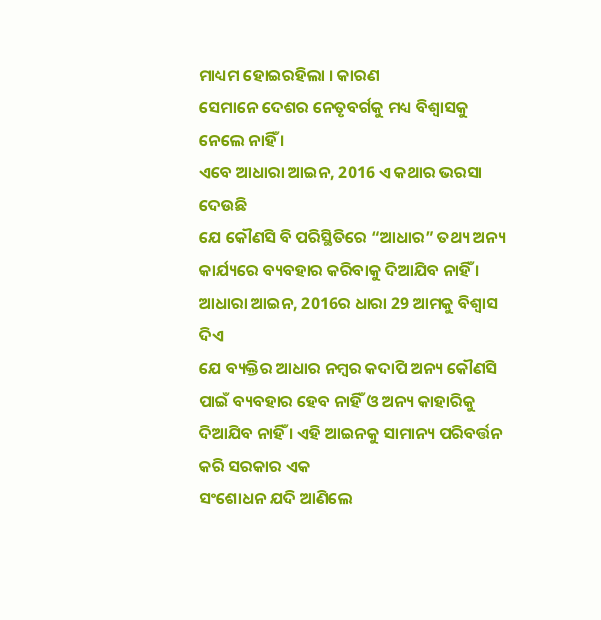ମାଧ୍ୟମ ହୋଇରହିଲା । କାରଣ
ସେମାନେ ଦେଶର ନେତୃବର୍ଗକୁ ମଧ୍ୟ ବିଶ୍ଵାସକୁ ନେଲେ ନାହିଁ ।
ଏବେ ଆଧାରା ଆଇନ, 2016 ଏ କଥାର ଭରସା ଦେଉଛି
ଯେ କୌଣସି ବି ପରିସ୍ଥିତିରେ “ଆଧାର” ତଥ୍ୟ ଅନ୍ୟ କାର୍ଯ୍ୟରେ ବ୍ୟବହାର କରିବାକୁ ଦିଆଯିବ ନାହିଁ । ଆଧାରା ଆଇନ, 2016ର ଧାରା 29 ଆମକୁ ବିଶ୍ଵାସ ଦିଏ
ଯେ ବ୍ୟକ୍ତିର ଆଧାର ନମ୍ବର କଦାପି ଅନ୍ୟ କୌଣସି ପାଇଁ ବ୍ୟବହାର ହେବ ନାହିଁ ଓ ଅନ୍ୟ କାହାରିକୁ
ଦିଆଯିବ ନାହିଁ । ଏହି ଆଇନକୁ ସାମାନ୍ୟ ପରିବର୍ତ୍ତନ କରି ସରକାର ଏକ
ସଂଶୋଧନ ଯଦି ଆଣିଲେ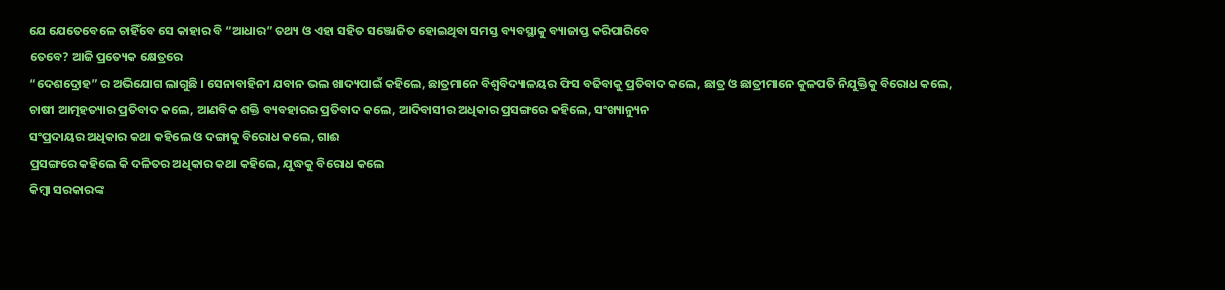ଯେ ଯେତେବେଳେ ଚାହିଁବେ ସେ କାହାର ବି “ଆଧାର” ତଥ୍ୟ ଓ ଏହା ସହିତ ସଞ୍ଜୋଜିତ ହୋଇଥିବା ସମସ୍ତ ବ୍ୟବସ୍ଥାକୁ ବ୍ୟାଜାପ୍ତ କରିପାରିବେ
ତେବେ? ଆଜି ପ୍ରତ୍ୟେକ କ୍ଷେତ୍ରରେ
“ଦେଶଦ୍ରୋହ” ର ଅଭିଯୋଗ ଲାଗୁଛି । ସେନାବାହିନୀ ଯବାନ ଭଲ ଖାଦ୍ୟପାଇଁ କହିଲେ, ଛାତ୍ରମାନେ ବିଶ୍ଵବିଦ୍ୟାଳୟର ଫିସ ବଢିବାକୁ ପ୍ରତିବାଦ କଲେ, ଛାତ୍ର ଓ ଛାତ୍ରୀମାନେ କୁଳପତି ନିଯୁକ୍ତିକୁ ବିରୋଧ କଲେ,
ଚାଷୀ ଆତ୍ମହତ୍ୟାର ପ୍ରତିବାଦ କଲେ, ଆଣବିକ ଶକ୍ତି ବ୍ୟବହାରର ପ୍ରତିବାଦ କଲେ, ଆଦିବାସୀର ଅଧିକାର ପ୍ରସଙ୍ଗରେ କହିଲେ, ସଂଖ୍ୟାନ୍ୟୁନ
ସଂପ୍ରଦାୟର ଅଧିକାର କଥା କହିଲେ ଓ ଦଙ୍ଗାକୁ ବିରୋଧ କଲେ, ଗାଈ
ପ୍ରସଙ୍ଗରେ କହିଲେ କି ଦଳିତର ଅଧିକାର କଥା କହିଲେ, ଯୁଦ୍ଧକୁ ବିରୋଧ କଲେ
କିମ୍ବା ସରକାରଙ୍କ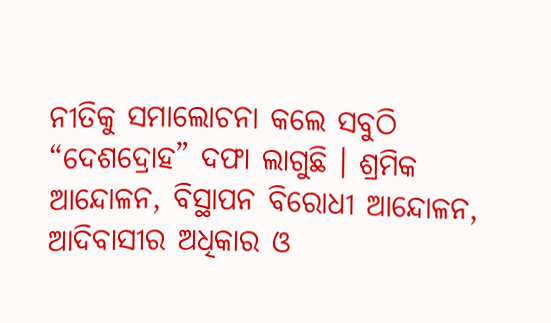ନୀତିକୁ ସମାଲୋଚନା କଲେ ସବୁଠି “ଦେଶଦ୍ରୋହ” ଦଫା ଲାଗୁଛି । ଶ୍ରମିକ
ଆନ୍ଦୋଳନ, ବିସ୍ଥାପନ ବିରୋଧୀ ଆନ୍ଦୋଳନ,
ଆଦିବାସୀର ଅଧିକାର ଓ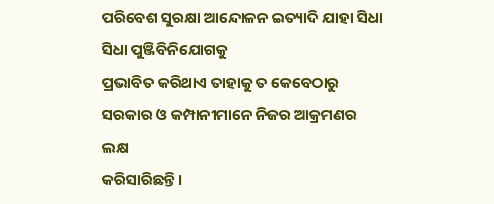ପରିବେଶ ସୁରକ୍ଷା ଆନ୍ଦୋଳନ ଇତ୍ୟାଦି ଯାହା ସିଧା ସିଧା ପୁଞ୍ଜିବିନିଯୋଗକୁ
ପ୍ରଭାବିତ କରିଥାଏ ତାହାକୁ ତ କେବେଠାରୁ ସରକାର ଓ କମ୍ପାନୀମାନେ ନିଜର ଆକ୍ରମଣର ଲକ୍ଷ
କରିସାରିଛନ୍ତି ।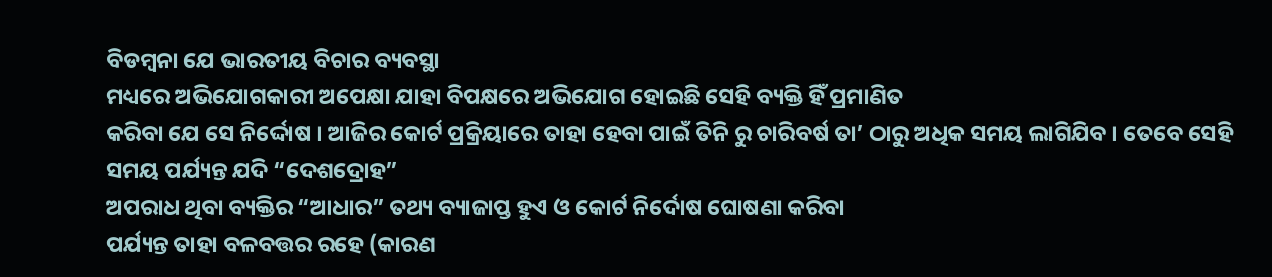ବିଡମ୍ବନା ଯେ ଭାରତୀୟ ବିଚାର ବ୍ୟବସ୍ଥା
ମଧ୍ୟରେ ଅଭିଯୋଗକାରୀ ଅପେକ୍ଷା ଯାହା ବିପକ୍ଷରେ ଅଭିଯୋଗ ହୋଇଛି ସେହି ବ୍ୟକ୍ତି ହିଁ ପ୍ରମାଣିତ
କରିବା ଯେ ସେ ନିର୍ଦ୍ଦୋଷ । ଆଜିର କୋର୍ଟ ପ୍ରକ୍ରିୟାରେ ତାହା ହେବା ପାଇଁ ତିନି ରୁ ଚାରିବର୍ଷ ତା’ ଠାରୁ ଅଧିକ ସମୟ ଲାଗିଯିବ । ତେବେ ସେହି ସମୟ ପର୍ଯ୍ୟନ୍ତ ଯଦି “ଦେଶଦ୍ରୋହ”
ଅପରାଧ ଥିବା ବ୍ୟକ୍ତିର “ଆଧାର” ତଥ୍ୟ ବ୍ୟାଜାପ୍ତ ହୁଏ ଓ କୋର୍ଟ ନିର୍ଦୋଷ ଘୋଷଣା କରିବା
ପର୍ଯ୍ୟନ୍ତ ତାହା ବଳବତ୍ତର ରହେ (କାରଣ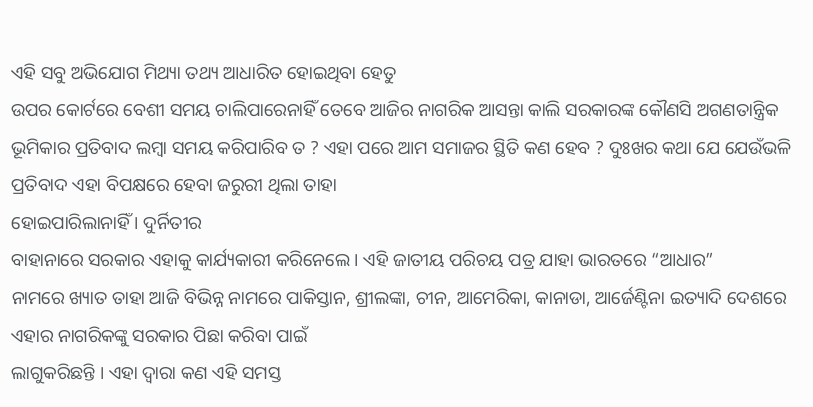ଏହି ସବୁ ଅଭିଯୋଗ ମିଥ୍ୟା ତଥ୍ୟ ଆଧାରିତ ହୋଇଥିବା ହେତୁ
ଉପର କୋର୍ଟରେ ବେଶୀ ସମୟ ଚାଲିପାରେନାହିଁ ତେବେ ଆଜିର ନାଗରିକ ଆସନ୍ତା କାଲି ସରକାରଙ୍କ କୌଣସି ଅଗଣତାନ୍ତ୍ରିକ
ଭୂମିକାର ପ୍ରତିବାଦ ଲମ୍ବା ସମୟ କରିପାରିବ ତ ? ଏହା ପରେ ଆମ ସମାଜର ସ୍ଥିତି କଣ ହେବ ? ଦୁଃଖର କଥା ଯେ ଯେଉଁଭଳି ପ୍ରତିବାଦ ଏହା ବିପକ୍ଷରେ ହେବା ଜରୁରୀ ଥିଲା ତାହା
ହୋଇପାରିଲାନାହିଁ । ଦୁର୍ନିତୀର
ବାହାନାରେ ସରକାର ଏହାକୁ କାର୍ଯ୍ୟକାରୀ କରିନେଲେ । ଏହି ଜାତୀୟ ପରିଚୟ ପତ୍ର ଯାହା ଭାରତରେ “ଆଧାର”
ନାମରେ ଖ୍ୟାତ ତାହା ଆଜି ବିଭିନ୍ନ ନାମରେ ପାକିସ୍ତାନ, ଶ୍ରୀଲଙ୍କା, ଚୀନ, ଆମେରିକା, କାନାଡା, ଆର୍ଜେଣ୍ଟିନା ଇତ୍ୟାଦି ଦେଶରେ ଏହାର ନାଗରିକଙ୍କୁ ସରକାର ପିଛା କରିବା ପାଇଁ
ଲାଗୁକରିଛନ୍ତି । ଏହା ଦ୍ଵାରା କଣ ଏହି ସମସ୍ତ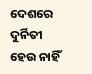ଦେଶରେ ଦୁର୍ନିତୀ ହେଉ ନାହିଁ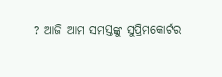? ଆଜି ଆମ ସମସ୍ତଙ୍କୁ ସୁପ୍ରିମକୋର୍ଟର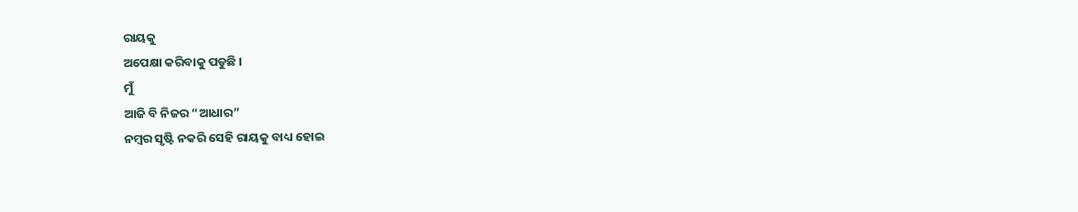ରାୟକୁ
ଅପେକ୍ଷା କରିବାକୁ ପଡୁଛି ।
ମୁଁ
ଆଜି ବି ନିଜର “ଆଧାର”
ନମ୍ବର ସୃଷ୍ଟି ନକରି ସେହି ରାୟକୁ ବାଧ୍ୟ ହୋଇ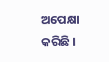ଅପେକ୍ଷା କରିଛି ।